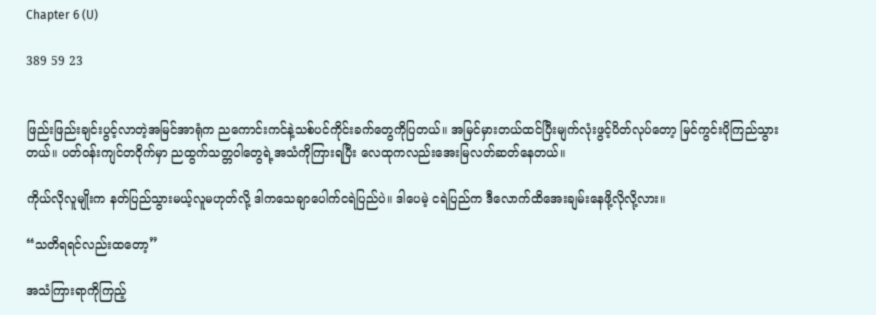Chapter 6 (U)

389 59 23


ဖြည်းဖြည်းချင်းပွင့်လာတဲ့အမြင်အာရုံက ညကောင်းကင်နဲ့သစ်ပင်ကိုင်းခက်တွေကိုပြတယ်။ အမြင်မှားတယ်ထင်ပြီးမျက်လုံးဖွင့်ပိတ်လုပ်တော့ မြင်ကွင်းပိုကြည်သွားတယ်။ ပတ်ဝန်းကျင်တဝိုက်မှာ ညထွက်သတ္တဝါတွေရဲ့အသံကိုကြားရပြီး လေထုကလည်းအေးမြလတ်ဆတ်နေတယ်။

ကိုယ်လိုလူမျိုးက နတ်ပြည်သွားမယ့်လူမဟုတ်လို့ ဒါကသေချာပေါက်ငရဲပြည်ပဲ။ ဒါပေမဲ့ ငရဲပြည်က ဒီလောက်ထိအေးချမ်းနေဖို့လိုလို့လား။

“သတိရရင်လည်းထတော့”

အသံကြားရာကိုကြည့်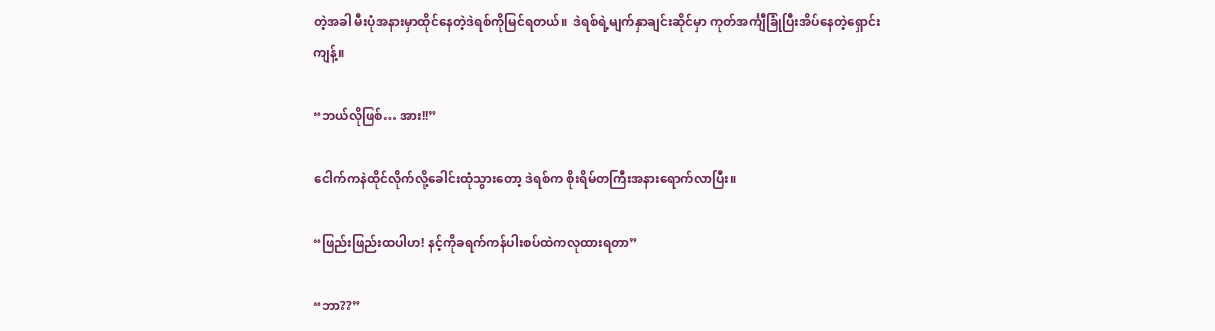တဲ့အခါ မီးပုံအနားမှာထိုင်နေတဲ့ဒဲရစ်ကိုမြင်ရတယ်။  ဒဲရစ်ရဲ့မျက်နှာချင်းဆိုင်မှာ ကုတ်အင်္ကျီခြုံပြီးအိပ်နေတဲ့ရှောင်းကျန့်။

“ဘယ်လိုဖြစ်… အား!!”

ငေါက်ကနဲထိုင်လိုက်လို့ခေါင်းထုံသွားတော့ ဒဲရစ်က စိုးရိမ်တကြီးအနားရောက်လာပြီး။

“ဖြည်းဖြည်းထပါဟ! နင့်ကိုခရက်ကန်ပါးစပ်ထဲကလုထားရတာ”

“ဘာ??”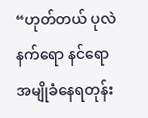“ဟုတ်တယ် ပုလဲနက်ရော နင်ရောအမျိုခံနေရတုန်း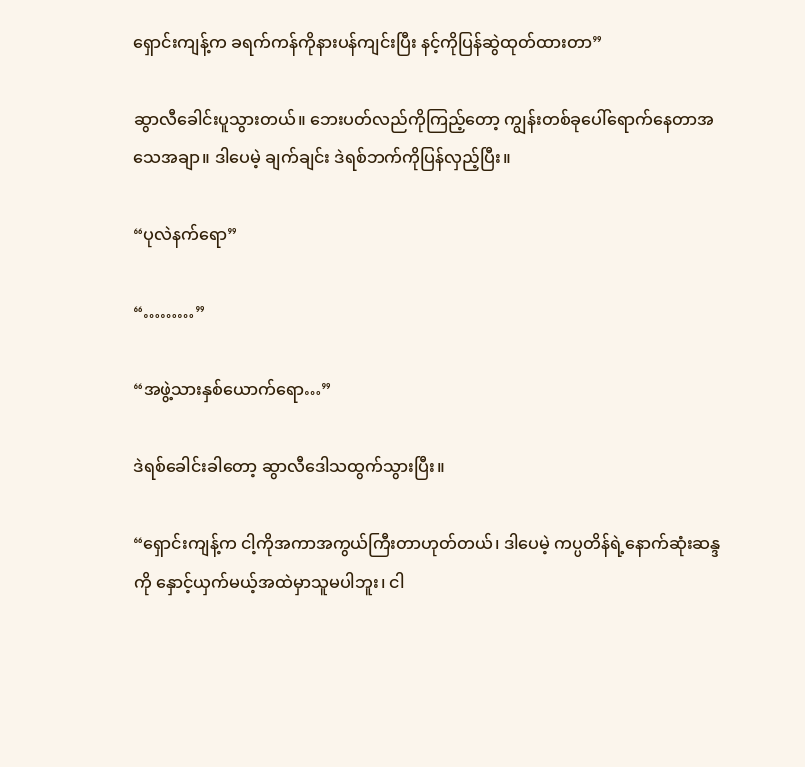ရှောင်းကျန့်က ခရက်ကန်ကိုနားပန်ကျင်းပြီး နင့်ကိုပြန်ဆွဲထုတ်ထားတာ”

ဆွာလီခေါင်းပူသွားတယ်။ ဘေးပတ်လည်ကိုကြည့်တော့ ကျွန်းတစ်ခုပေါ်ရောက်နေတာအသေအချာ။ ဒါပေမဲ့ ချက်ချင်း ဒဲရစ်ဘက်ကိုပြန်လှည့်ပြီး။

“ပုလဲနက်ရော”

“………”

“အဖွဲ့သားနှစ်ယောက်ရော…”

ဒဲရစ်ခေါင်းခါတော့ ဆွာလီဒေါသထွက်သွားပြီး။

“ရှောင်းကျန့်က ငါ့ကိုအကာအကွယ်ကြီးတာဟုတ်တယ်၊ ဒါပေမဲ့ ကပ္ပတိန်ရဲ့နောက်ဆုံးဆန္ဒကို နှောင့်ယှက်မယ့်အထဲမှာသူမပါဘူး၊ ငါ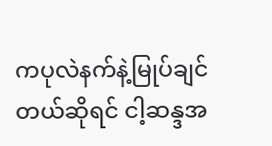ကပုလဲနက်နဲ့မြုပ်ချင်တယ်ဆိုရင် ငါ့ဆန္ဒအ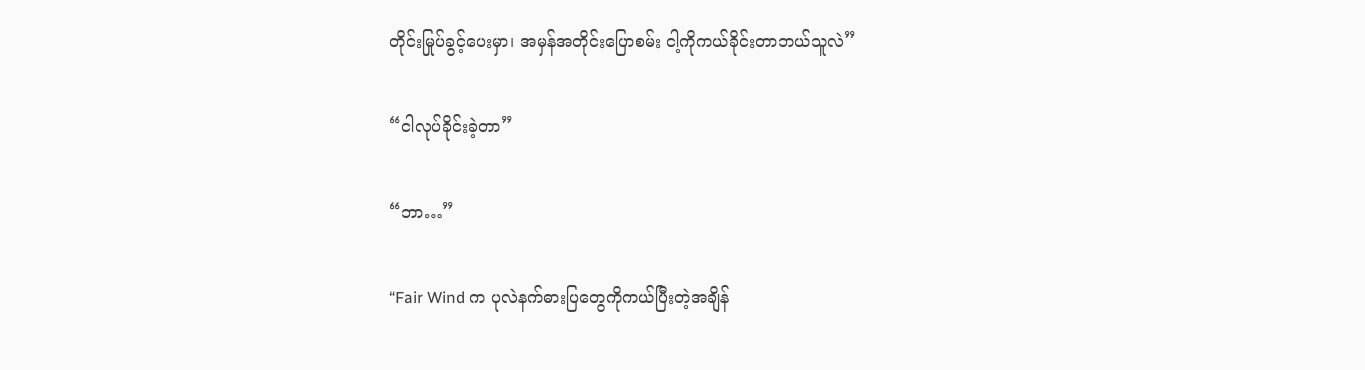တိုင်းမြုပ်ခွင့်ပေးမှာ၊ အမှန်အတိုင်းပြောစမ်း ငါ့ကိုကယ်ခိုင်းတာဘယ်သူလဲ”

“ငါလုပ်ခိုင်းခဲ့တာ”

“ဘာ…”

“Fair Wind က ပုလဲနက်ဓားပြတွေကိုကယ်ပြီးတဲ့အချိန်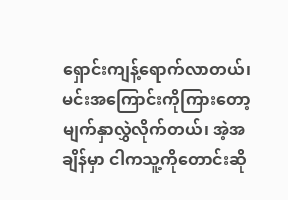ရှောင်းကျန့်ရောက်လာတယ်၊ မင်းအကြောင်းကိုကြားတော့ မျက်နှာလွှဲလိုက်တယ်၊ အဲ့အချိန်မှာ ငါကသူ့ကိုတောင်းဆို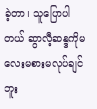ခဲ့တာ၊ သူပြောပါတယ် ဆွာလီ့ဆန္ဒကိုမလေးမစားမလုပ်ချင်ဘူး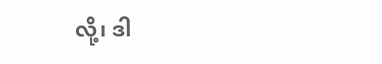လို့၊ ဒါ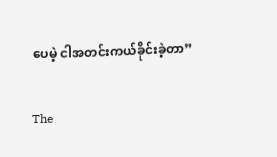ပေမဲ့ ငါအတင်းကယ်ခိုင်းခဲ့တာ”

The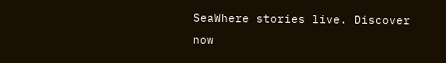SeaWhere stories live. Discover now